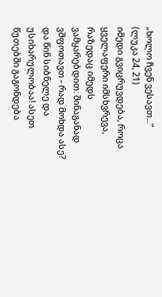„ხოლო ჩვენ ვესავთ...“
(ლუკა 24, 21)
იმედი გვიცრუვდება, როცა ყველაფერი იმსხვრევა, რაზედაც იმედს ვამყარებდით: შინაგანად ვშფოთავთ - რად მოხდა ასე? და წინ სიბნელე და უსიხარულობაა! ასეთ წუთებში გაგონდება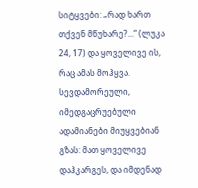სიტყვები: „რად ხართ თქვენ მწუხარე?...“ (ლუკა 24, 17) და ყოველივე ის, რაც ამას მოჰყვა.
სევდამორეული, იმედგაცრუებული ადამიანები მიუყვებიან გზას: მათ ყოველივე დაჰკარგეს, და იმდენად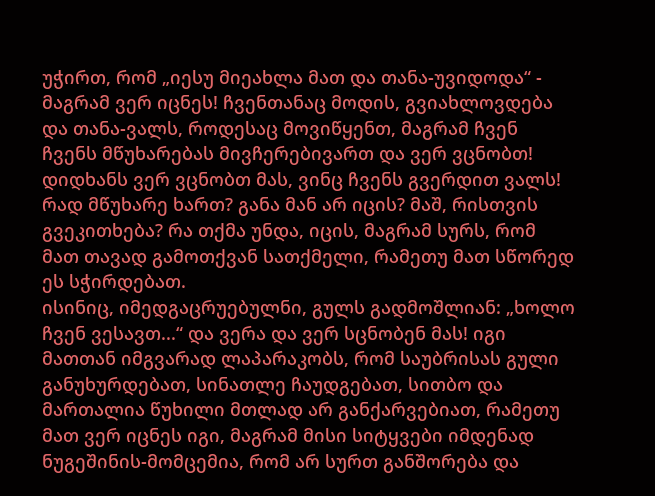უჭირთ, რომ „იესუ მიეახლა მათ და თანა-უვიდოდა“ - მაგრამ ვერ იცნეს! ჩვენთანაც მოდის, გვიახლოვდება და თანა-ვალს, როდესაც მოვიწყენთ, მაგრამ ჩვენ ჩვენს მწუხარებას მივჩერებივართ და ვერ ვცნობთ! დიდხანს ვერ ვცნობთ მას, ვინც ჩვენს გვერდით ვალს!
რად მწუხარე ხართ? განა მან არ იცის? მაშ, რისთვის გვეკითხება? რა თქმა უნდა, იცის, მაგრამ სურს, რომ მათ თავად გამოთქვან სათქმელი, რამეთუ მათ სწორედ ეს სჭირდებათ.
ისინიც, იმედგაცრუებულნი, გულს გადმოშლიან: „ხოლო ჩვენ ვესავთ...“ და ვერა და ვერ სცნობენ მას! იგი მათთან იმგვარად ლაპარაკობს, რომ საუბრისას გული განუხურდებათ, სინათლე ჩაუდგებათ, სითბო და მართალია წუხილი მთლად არ განქარვებიათ, რამეთუ მათ ვერ იცნეს იგი, მაგრამ მისი სიტყვები იმდენად ნუგეშინის-მომცემია, რომ არ სურთ განშორება და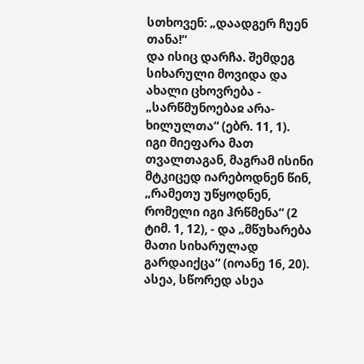სთხოვენ: „დაადგერ ჩუენ თანა!“
და ისიც დარჩა. შემდეგ სიხარული მოვიდა და ახალი ცხოვრება - „სარწმუნოებაჲ არა-ხილულთა“ (ებრ. 11, 1).
იგი მიეფარა მათ თვალთაგან, მაგრამ ისინი მტკიცედ იარებოდნენ წინ, „რამეთუ უწყოდნენ, რომელი იგი ჰრწმენა“ (2 ტიმ. 1, 12), - და „მწუხარება მათი სიხარულად გარდაიქცა“ (იოანე 16, 20).
ასეა, სწორედ ასეა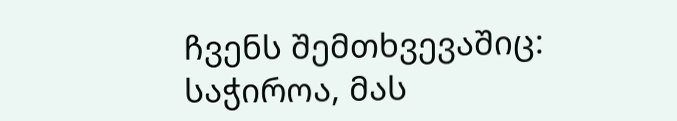ჩვენს შემთხვევაშიც: საჭიროა, მას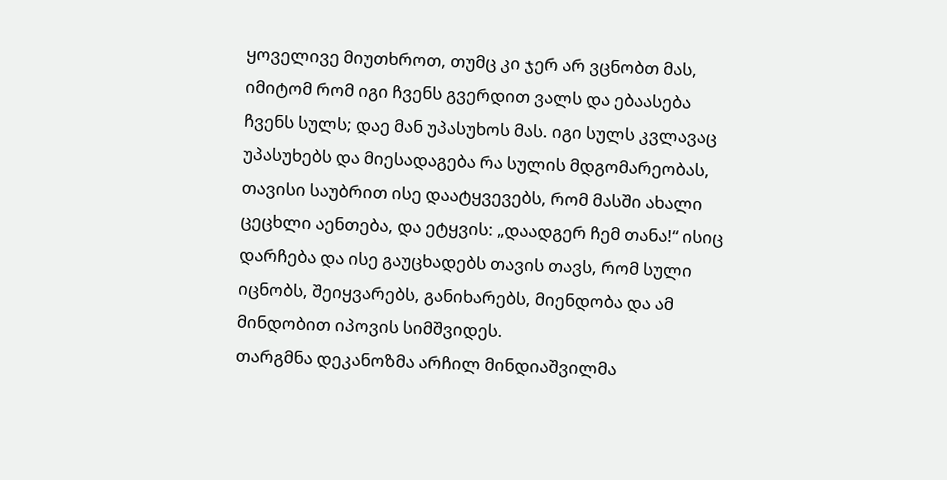ყოველივე მიუთხროთ, თუმც კი ჯერ არ ვცნობთ მას, იმიტომ რომ იგი ჩვენს გვერდით ვალს და ებაასება ჩვენს სულს; დაე მან უპასუხოს მას. იგი სულს კვლავაც უპასუხებს და მიესადაგება რა სულის მდგომარეობას, თავისი საუბრით ისე დაატყვევებს, რომ მასში ახალი ცეცხლი აენთება, და ეტყვის: „დაადგერ ჩემ თანა!“ ისიც დარჩება და ისე გაუცხადებს თავის თავს, რომ სული იცნობს, შეიყვარებს, განიხარებს, მიენდობა და ამ მინდობით იპოვის სიმშვიდეს.
თარგმნა დეკანოზმა არჩილ მინდიაშვილმა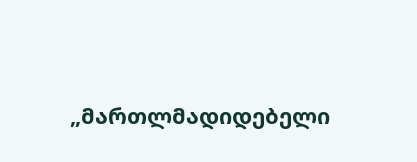„მართლმადიდებელი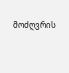მოძღვრის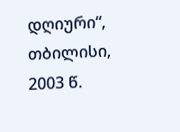დღიური“, თბილისი, 2003 წ.